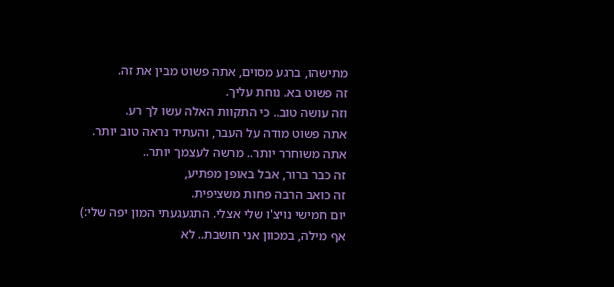מתישהו, ברגע מסוים, אתה פשוט מבין את זה.
זה פשוט בא. נוחת עליך.
וזה עושה טוב.. כי התקוות האלה עשו לך רע.
אתה פשוט מודה על העבר, והעתיד נראה טוב יותר.
אתה משוחרר יותר.. מרשה לעצמך יותר..
זה כבר ברור, אבל באופן מפתיע,
זה כואב הרבה פחות משציפית.
יום חמישי נויצ'ו שלי אצלי. התגעגעתי המון יפה שלי:)
אף מילה, במכוון אני חושבת.. לא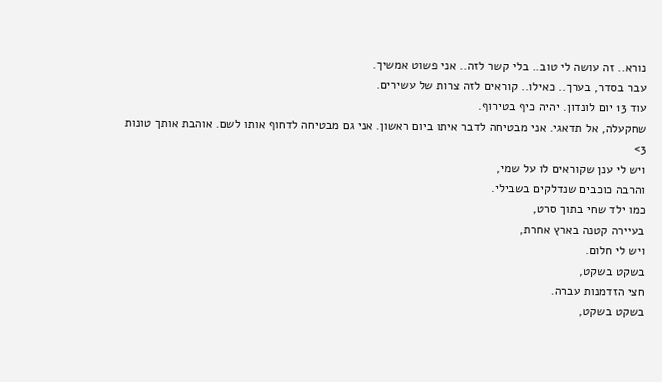נורא.. זה עושה לי טוב.. בלי קשר לזה.. אני פשוט אמשיך.
עבר בסדר, בערך.. כאילו.. קוראים לזה צרות של עשירים.
עוד 13 יום לונדון. יהיה כיף בטירוף.
שחקעלה, אל תדאגי. אני מבטיחה לדבר איתו ביום ראשון. אני גם מבטיחה לדחוף אותו לשם. אוהבת אותך טונות 3>
ויש לי ענן שקוראים לו על שמי,
והרבה כוכבים שנדלקים בשבילי.
כמו ילד שחי בתוך סרט,
בעיירה קטנה בארץ אחרת,
ויש לי חלום.
בשקט בשקט,
חצי הזדמנות עברה.
בשקט בשקט,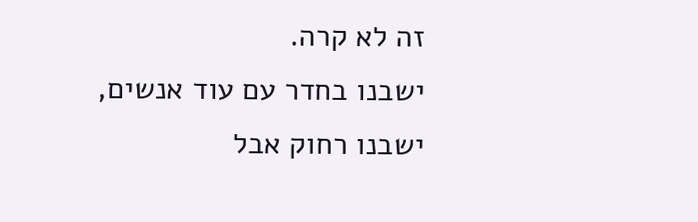זה לא קרה.
ישבנו בחדר עם עוד אנשים,
ישבנו רחוק אבל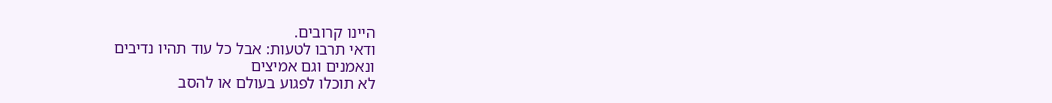היינו קרובים.
ודאי תרבו לטעות: אבל כל עוד תהיו נדיבים
ונאמנים וגם אמיצים
לא תוכלו לפגוע בעולם או להסב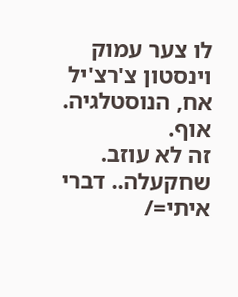לו צער עמוק
וינסטון צ'רצ'יל
אח, הנוסטלגיה.
אוף.
זה לא עוזב.
שחקעלה.. דברי איתי=/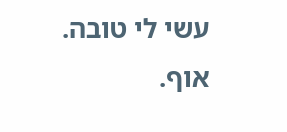עשי לי טובה.
אוף.